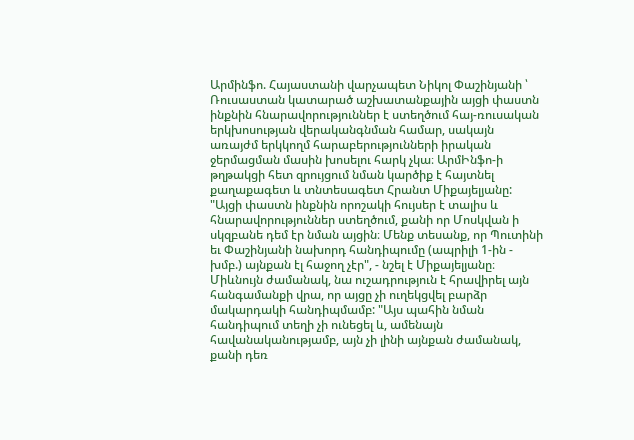Արմինֆո. Հայաստանի վարչապետ Նիկոլ Փաշինյանի ՝ Ռուսաստան կատարած աշխատանքային այցի փաստն ինքնին հնարավորություններ է ստեղծում հայ-ռուսական երկխոսության վերականգնման համար, սակայն առայժմ երկկողմ հարաբերությունների իրական ջերմացման մասին խոսելու հարկ չկա։ ԱրմԻնֆո-ի թղթակցի հետ զրույցում նման կարծիք է հայտնել քաղաքագետ և տնտեսագետ Հրանտ Միքայելյանը: "Այցի փաստն ինքնին որոշակի հույսեր է տալիս և հնարավորություններ ստեղծում, քանի որ Մոսկվան ի սկզբանե դեմ էր նման այցին։ Մենք տեսանք, որ Պուտինի եւ Փաշինյանի նախորդ հանդիպումը (ապրիլի 1-ին - խմբ.) այնքան էլ հաջող չէր", - նշել է Միքայելյանը։
Միևնույն ժամանակ, նա ուշադրություն է հրավիրել այն հանգամանքի վրա, որ այցը չի ուղեկցվել բարձր մակարդակի հանդիպմամբ: "Այս պահին նման հանդիպում տեղի չի ունեցել և, ամենայն հավանականությամբ, այն չի լինի այնքան ժամանակ, քանի դեռ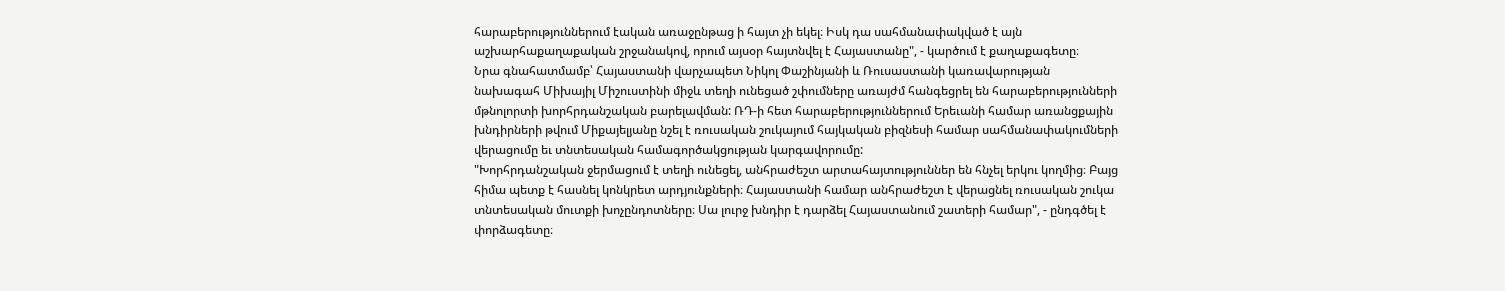հարաբերություններում էական առաջընթաց ի հայտ չի եկել։ Իսկ դա սահմանափակված է այն աշխարհաքաղաքական շրջանակով, որում այսօր հայտնվել է Հայաստանը", - կարծում է քաղաքագետը։
Նրա գնահատմամբ՝ Հայաստանի վարչապետ Նիկոլ Փաշինյանի և Ռուսաստանի կառավարության նախագահ Միխայիլ Միշուստինի միջև տեղի ունեցած շփումները առայժմ հանգեցրել են հարաբերությունների մթնոլորտի խորհրդանշական բարելավման: ՌԴ-ի հետ հարաբերություններում Երեւանի համար առանցքային խնդիրների թվում Միքայելյանը նշել է ռուսական շուկայում հայկական բիզնեսի համար սահմանափակումների վերացումը եւ տնտեսական համագործակցության կարգավորումը:
"Խորհրդանշական ջերմացում է տեղի ունեցել, անհրաժեշտ արտահայտություններ են հնչել երկու կողմից։ Բայց հիմա պետք է հասնել կոնկրետ արդյունքների։ Հայաստանի համար անհրաժեշտ է վերացնել ռուսական շուկա տնտեսական մուտքի խոչընդոտները։ Սա լուրջ խնդիր է դարձել Հայաստանում շատերի համար", - ընդգծել է փորձագետը։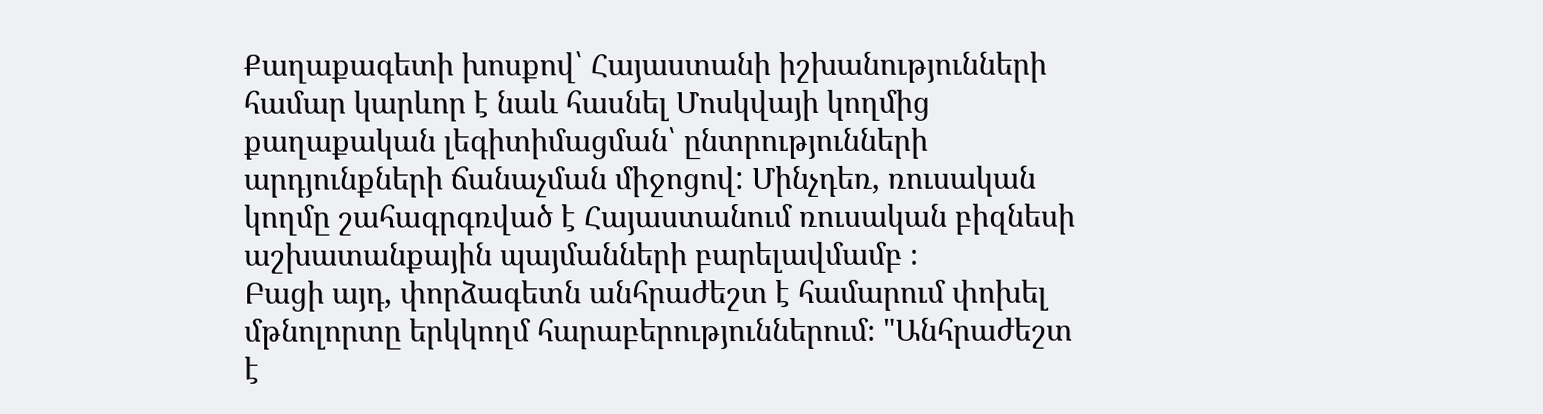Քաղաքագետի խոսքով՝ Հայաստանի իշխանությունների համար կարևոր է նաև հասնել Մոսկվայի կողմից քաղաքական լեգիտիմացման՝ ընտրությունների արդյունքների ճանաչման միջոցով: Մինչդեռ, ռուսական կողմը շահագրգռված է Հայաստանում ռուսական բիզնեսի աշխատանքային պայմանների բարելավմամբ ։
Բացի այդ, փորձագետն անհրաժեշտ է համարում փոխել մթնոլորտը երկկողմ հարաբերություններում։ "Անհրաժեշտ է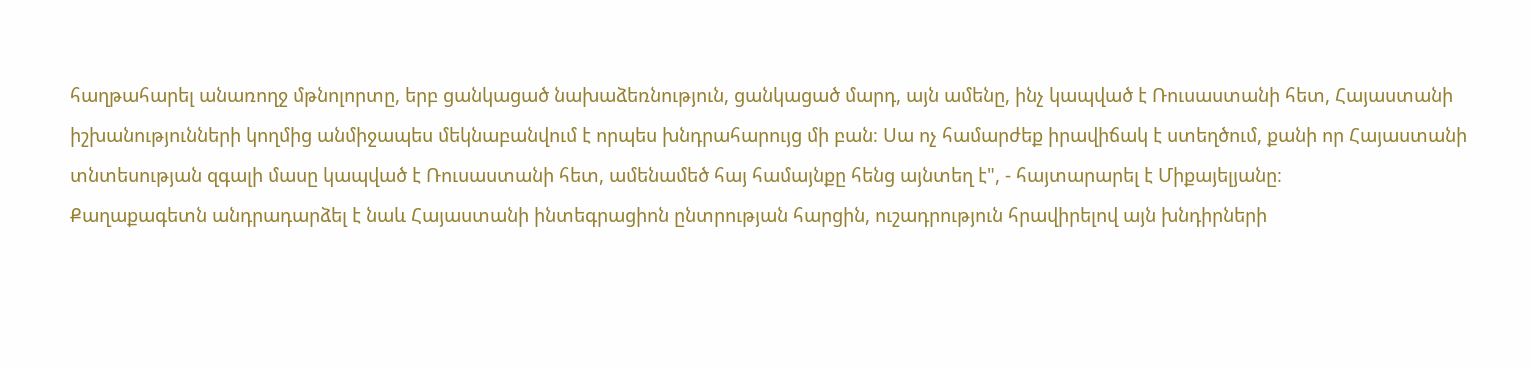հաղթահարել անառողջ մթնոլորտը, երբ ցանկացած նախաձեռնություն, ցանկացած մարդ, այն ամենը, ինչ կապված է Ռուսաստանի հետ, Հայաստանի իշխանությունների կողմից անմիջապես մեկնաբանվում է որպես խնդրահարույց մի բան։ Սա ոչ համարժեք իրավիճակ է ստեղծում, քանի որ Հայաստանի տնտեսության զգալի մասը կապված է Ռուսաստանի հետ, ամենամեծ հայ համայնքը հենց այնտեղ է", - հայտարարել է Միքայելյանը։
Քաղաքագետն անդրադարձել է նաև Հայաստանի ինտեգրացիոն ընտրության հարցին, ուշադրություն հրավիրելով այն խնդիրների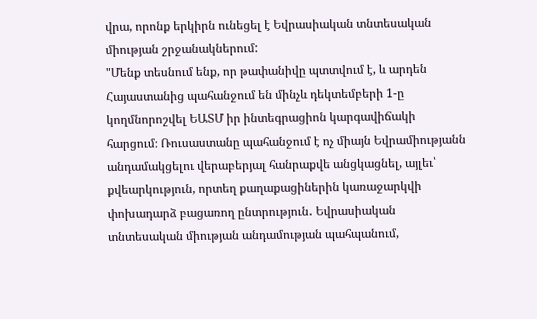վրա, որոնք երկիրն ունեցել է Եվրասիական տնտեսական միության շրջանակներում:
"Մենք տեսնում ենք, որ թափանիվը պտտվում է, և արդեն Հայաստանից պահանջում են մինչև դեկտեմբերի 1-ը կողմնորոշվել ԵԱՏՄ իր ինտեգրացիոն կարգավիճակի հարցում։ Ռուսաստանը պահանջում է ոչ միայն Եվրամիությանն անդամակցելու վերաբերյալ հանրաքվե անցկացնել, այլեւ՝ քվեարկություն, որտեղ քաղաքացիներին կառաջարկվի փոխադարձ բացառող ընտրություն․ Եվրասիական տնտեսական միության անդամության պահպանում,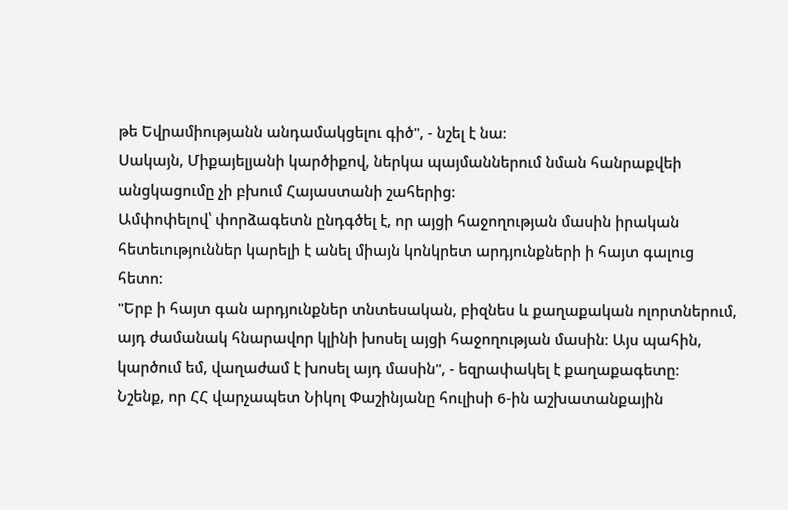թե Եվրամիությանն անդամակցելու գիծ", - նշել է նա։
Սակայն, Միքայելյանի կարծիքով, ներկա պայմաններում նման հանրաքվեի անցկացումը չի բխում Հայաստանի շահերից:
Ամփոփելով՝ փորձագետն ընդգծել է, որ այցի հաջողության մասին իրական հետեւություններ կարելի է անել միայն կոնկրետ արդյունքների ի հայտ գալուց հետո։
"Երբ ի հայտ գան արդյունքներ տնտեսական, բիզնես և քաղաքական ոլորտներում, այդ ժամանակ հնարավոր կլինի խոսել այցի հաջողության մասին։ Այս պահին, կարծում եմ, վաղաժամ է խոսել այդ մասին", - եզրափակել է քաղաքագետը։
Նշենք, որ ՀՀ վարչապետ Նիկոլ Փաշինյանը հուլիսի 6-ին աշխատանքային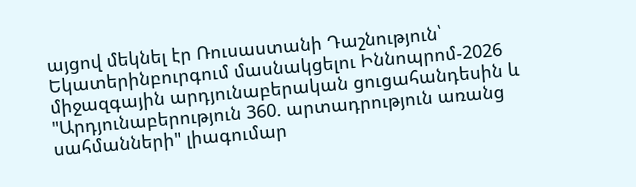այցով մեկնել էր Ռուսաստանի Դաշնություն՝ Եկատերինբուրգում մասնակցելու Իննոպրոմ-2026 միջազգային արդյունաբերական ցուցահանդեսին և "Արդյունաբերություն 360. արտադրություն առանց սահմանների" լիագումար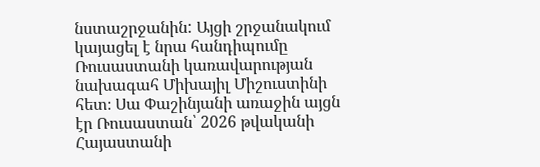նստաշրջանին: Այցի շրջանակում կայացել է նրա հանդիպումը Ռուսաստանի կառավարության նախագահ Միխայիլ Միշուստինի հետ։ Սա Փաշինյանի առաջին այցն էր Ռուսաստան՝ 2026 թվականի Հայաստանի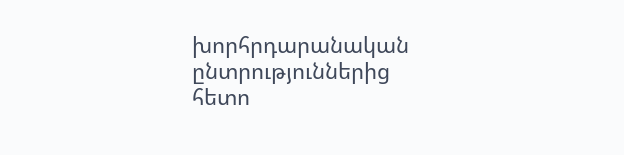խորհրդարանական ընտրություններից հետո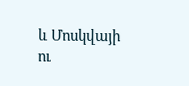և Մոսկվայի ու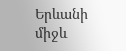Երևանի միջև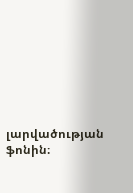լարվածության ֆոնին։